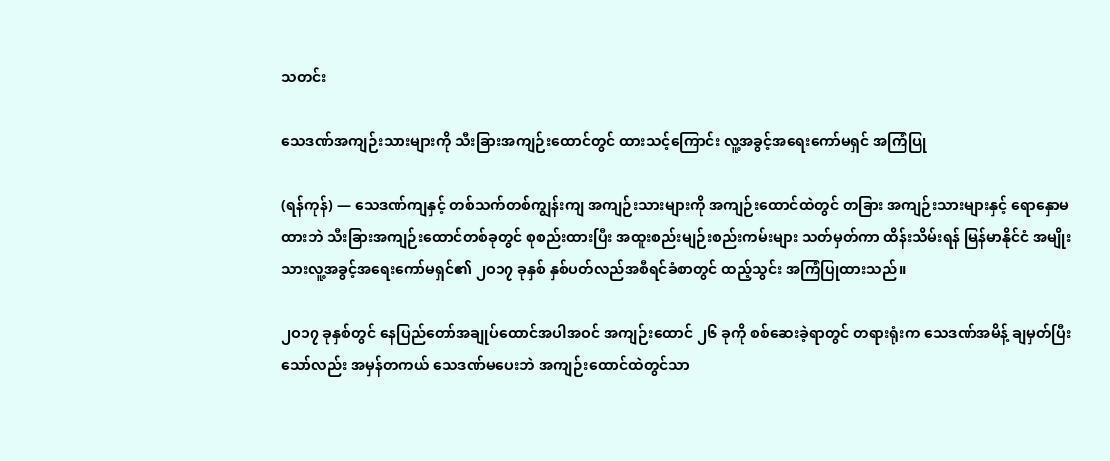သတင်း

သေဒဏ်အကျဉ်းသားများကို သီးခြားအကျဉ်းထောင်တွင် ထားသင့်ကြောင်း လူ့အခွင့်အရေးကော်မရှင် အကြံပြု

(ရန်ကုန်) — သေဒဏ်ကျနှင့် တစ်သက်တစ်ကျွန်းကျ အကျဉ်းသားများကို အကျဉ်းထောင်ထဲတွင် တခြား အကျဉ်းသားများနှင့် ရောနှောမထားဘဲ သီးခြားအကျဉ်းထောင်တစ်ခုတွင် စုစည်းထားပြီး အထူးစည်းမျဉ်းစည်းကမ်းများ သတ်မှတ်ကာ ထိန်းသိမ်းရန် မြန်မာနိုင်ငံ အမျိုးသားလူ့အခွင့်အရေးကော်မရှင်၏ ၂ဝ၁၇ ခုနှစ် နှစ်ပတ်လည်အစီရင်ခံစာတွင် ထည့်သွင်း အကြံပြုထားသည်။

၂ဝ၁၇ ခုနှစ်တွင် နေပြည်တော်အချုပ်ထောင်အပါအဝင် အကျဉ်းထောင် ၂၆ ခုကို စစ်ဆေးခဲ့ရာတွင် တရားရုံးက သေဒဏ်အမိန့် ချမှတ်ပြီးသော်လည်း အမှန်တကယ် သေဒဏ်မပေးဘဲ အကျဉ်းထောင်ထဲတွင်သာ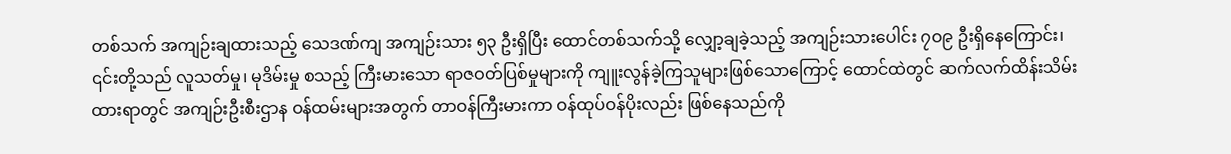တစ်သက် အကျဉ်းချထားသည့် သေဒဏ်ကျ အကျဉ်းသား ၅၃ ဦးရှိပြီး ထောင်တစ်သက်သို့ လျှော့ချခဲ့သည့် အကျဉ်းသားပေါင်း ၇ဝ၉ ဦးရှိနေကြောင်း၊ ၎င်းတို့သည် လူသတ်မှု၊ မုဒိမ်းမှု စသည့် ကြီးမားသော ရာဇဝတ်ပြစ်မှုများကို ကျူးလွန်ခဲ့ကြသူများဖြစ်သောကြောင့် ထောင်ထဲတွင် ဆက်လက်ထိန်းသိမ်းထားရာတွင် အကျဉ်းဦးစီးဌာန ဝန်ထမ်းများအတွက် တာဝန်ကြီးမားကာ ဝန်ထုပ်ဝန်ပိုးလည်း ဖြစ်နေသည်ကို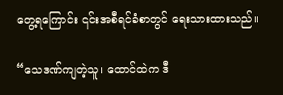တွေ့ရကြောင်း ၎င်းအစီရင်ခံစာတွင် ရေးသားထားသည်။

“သေဒဏ်ကျတဲ့သူ၊ ထောင်ထဲက ဒီ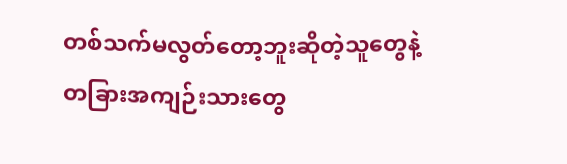တစ်သက်မလွတ်တော့ဘူးဆိုတဲ့သူတွေနဲ့ တခြားအကျဉ်းသားတွေ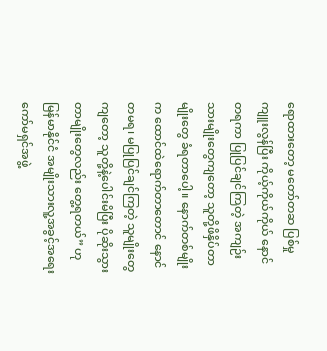ရောထားတော့ မတော်တဆ ပြစ်မှုကျူးလွန်ပြီး ကိုယ့်ကိုယ်ကိုယ် နောင်တရကာ ပြုပြင်ချင်ကြတဲ့ အကျဉ်းသားမျိုးတွေကျတော့ သူတို့ဖိနှိပ်တာမျိုးတွေ ခံရတာပေါ့။ နောက်တစ်မျိုးက ထောင်ထဲရောက်တာတောင် နောင်တမရ၊ မပြုပြင်ချင်ကြတဲ့ သူမျိုးတွေကျတော့ သူတို့နဲ့ပေါင်းမိပြီး ပိုဆိုးသွားတာမျိုးတွေလည်း တွေ့ရတယ်” ဟု မြန်မာနိုင်ငံ အမျိုးသားလူ့အခွင့်အရေးကော်မရှင်အဖွဲ့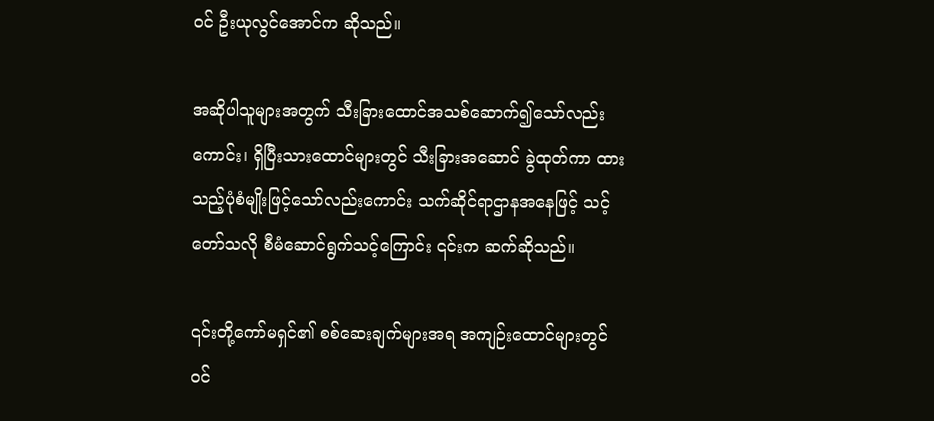ဝင် ဦးယုလွင်အောင်က ဆိုသည်။

အဆိုပါသူများအတွက် သီးခြားထောင်အသစ်ဆောက်၍သော်လည်းကောင်း၊ ရှိပြီးသားထောင်များတွင် သီးခြားအဆောင် ခွဲထုတ်ကာ ထားသည့်ပုံစံမျိုးဖြင့်သော်လည်းကောင်း သက်ဆိုင်ရာဌာနအနေဖြင့် သင့်တော်သလို စီမံဆောင်ရွက်သင့်ကြောင်း ၎င်းက ဆက်ဆိုသည်။

၎င်းတို့ကော်မရှင်၏ စစ်ဆေးချက်များအရ အကျဉ်းထောင်များတွင် ဝင်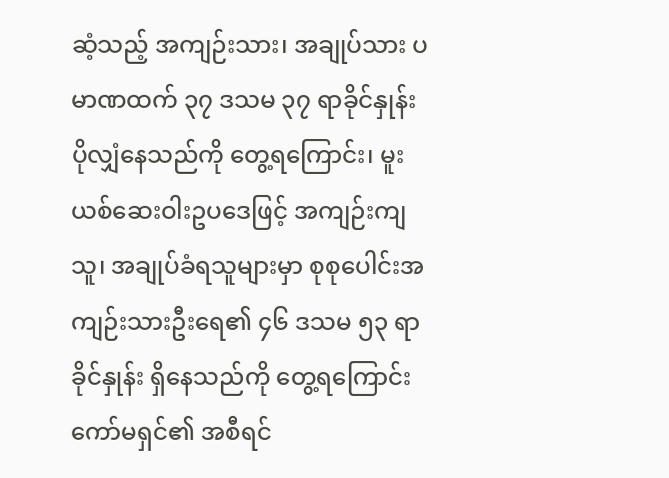ဆံ့သည့် အကျဉ်းသား၊ အချုပ်သား ပမာဏထက် ၃၇ ဒသမ ၃၇ ရာခိုင်နှုန်း ပိုလျှံနေသည်ကို တွေ့ရကြောင်း၊ မူးယစ်ဆေးဝါးဥပဒေဖြင့် အကျဉ်းကျသူ၊ အချုပ်ခံရသူများမှာ စုစုပေါင်းအကျဉ်းသားဦးရေ၏ ၄၆ ဒသမ ၅၃ ရာခိုင်နှုန်း ရှိနေသည်ကို တွေ့ရကြောင်း ကော်မရှင်၏ အစီရင်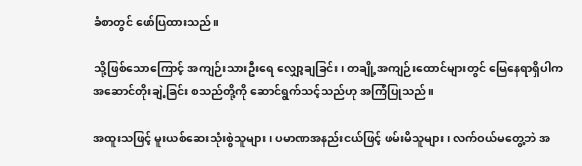ခံစာတွင် ဖော်ပြထားသည်။

သို့ဖြစ်သောကြောင့် အကျဉ်းသားဦးရေ လျှော့ချခြင်း၊ တချို့အကျဉ်းထောင်များတွင် မြေနေရာရှိပါက အဆောင်တိုးချဲ့ခြင်း စသည်တို့ကို ဆောင်ရွက်သင့်သည်ဟု အကြံပြုသည်။

အထူးသဖြင့် မူးယစ်ဆေးသုံးစွဲသူများ၊ ပမာဏအနည်းငယ်ဖြင့် ဖမ်းမိသူများ၊ လက်ဝယ်မတွေ့ဘဲ အ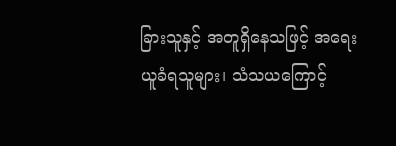ခြားသူနှင့် အတူရှိနေသဖြင့် အရေးယူခံရသူများ၊ သံသယကြောင့်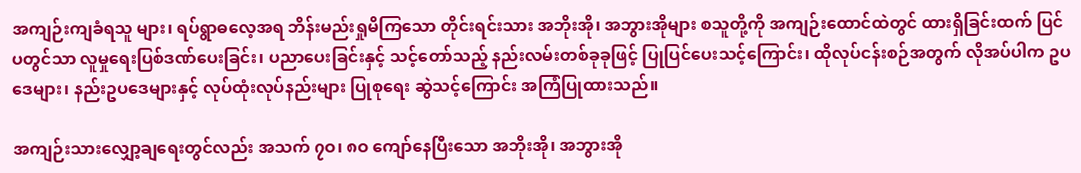အကျဉ်းကျခံရသူ များ၊ ရပ်ရွာဓလေ့အရ ဘိန်းမည်းရှုမိကြသော တိုင်းရင်းသား အဘိုးအို၊ အဘွားအိုများ စသူတို့ကို အကျဉ်းထောင်ထဲတွင် ထားရှိခြင်းထက် ပြင်ပတွင်သာ လူမှုရေးပြစ်ဒဏ်ပေးခြင်း၊ ပညာပေးခြင်းနှင့် သင့်တော်သည့် နည်းလမ်းတစ်ခုခုဖြင့် ပြုပြင်ပေးသင့်ကြောင်း၊ ထိုလုပ်ငန်းစဉ်အတွက် လိုအပ်ပါက ဥပဒေများ၊ နည်းဥပဒေများနှင့် လုပ်ထုံးလုပ်နည်းများ ပြုစုရေး ဆွဲသင့်ကြောင်း အကြံပြုထားသည်။

အကျဉ်းသားလျှော့ချရေးတွင်လည်း အသက် ၇ဝ၊ ၈ဝ ကျော်နေပြီးသော အဘိုးအို၊ အဘွားအို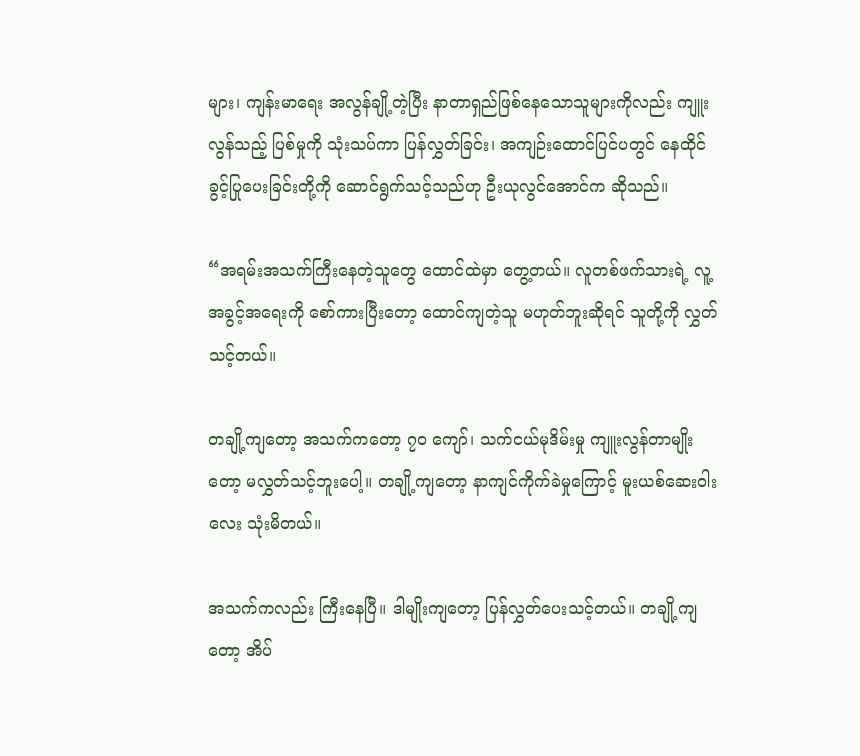များ၊ ကျန်းမာရေး အလွန်ချို့တဲ့ပြီး နာတာရှည်ဖြစ်နေသောသူများကိုလည်း ကျူးလွန်သည့် ပြစ်မှုကို သုံးသပ်ကာ ပြန်လွှတ်ခြင်း၊ အကျဉ်းထောင်ပြင်ပတွင် နေထိုင်ခွင့်ပြုပေးခြင်းတို့ကို ဆောင်ရွက်သင့်သည်ဟု ဦးယုလွင်အောင်က ဆိုသည်။

“အရမ်းအသက်ကြီးနေတဲ့သူတွေ ထောင်ထဲမှာ တွေ့တယ်။ လူတစ်ဖက်သားရဲ့ လူ့အခွင့်အရေးကို စော်ကားပြီးတော့ ထောင်ကျတဲ့သူ မဟုတ်ဘူးဆိုရင် သူတို့ကို လွှတ်သင့်တယ်။

တချို့ကျတော့ အသက်ကတော့ ၇ဝ ကျော်၊ သက်ငယ်မုဒိမ်းမှု ကျူးလွန်တာမျိုးတော့ မလွှတ်သင့်ဘူးပေါ့။ တချို့ကျတော့ နာကျင်ကိုက်ခဲမှုကြောင့် မူးယစ်ဆေးဝါးလေး သုံးမိတယ်။

အသက်ကလည်း ကြီးနေပြီ။ ဒါမျိုးကျတော့ ပြန်လွှတ်ပေးသင့်တယ်။ တချို့ကျတော့ အိပ်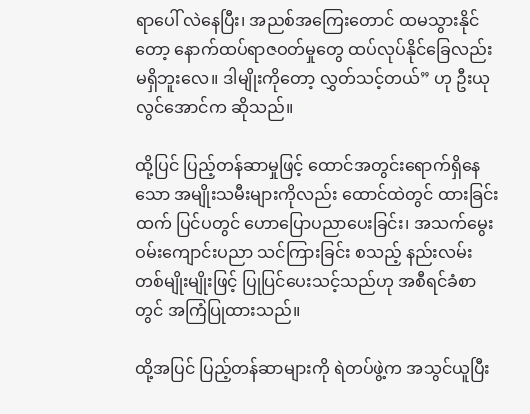ရာပေါ် လဲနေပြီး၊ အညစ်အကြေးတောင် ထမသွားနိုင်တော့ နောက်ထပ်ရာဇဝတ်မှုတွေ ထပ်လုပ်နိုင်ခြေလည်း မရှိဘူးလေ။ ဒါမျိုးကိုတော့ လွှတ်သင့်တယ်” ဟု ဦးယုလွင်အောင်က ဆိုသည်။

ထို့ပြင် ပြည့်တန်ဆာမှုဖြင့် ထောင်အတွင်းရောက်ရှိနေသော အမျိုးသမီးများကိုလည်း ထောင်ထဲတွင် ထားခြင်းထက် ပြင်ပတွင် ဟောပြောပညာပေးခြင်း၊ အသက်မွေးဝမ်းကျောင်းပညာ သင်ကြားခြင်း စသည့် နည်းလမ်းတစ်မျိုးမျိုးဖြင့် ပြုပြင်ပေးသင့်သည်ဟု အစီရင်ခံစာတွင် အကြံပြုထားသည်။

ထို့အပြင် ပြည့်တန်ဆာများကို ရဲတပ်ဖွဲ့က အသွင်ယူပြီး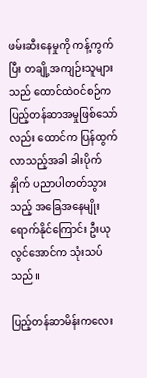ဖမ်းဆီးနေမှုကို ကန့်ကွက်ပြီး တချို့အကျဉ်းသူများသည် ထောင်ထဲဝင်စဉ်က ပြည့်တန်ဆာအမှုဖြစ်သော်လည်း ထောင်က ပြန်ထွက်လာသည့်အခါ ခါးပိုက်နှိုက် ပညာပါတတ်သွားသည့် အခြေအနေမျိုး ရောက်နိုင်ကြောင်း ဦးယုလွင်အောင်က သုံးသပ်သည်။

ပြည့်တန်ဆာမိန်းကလေး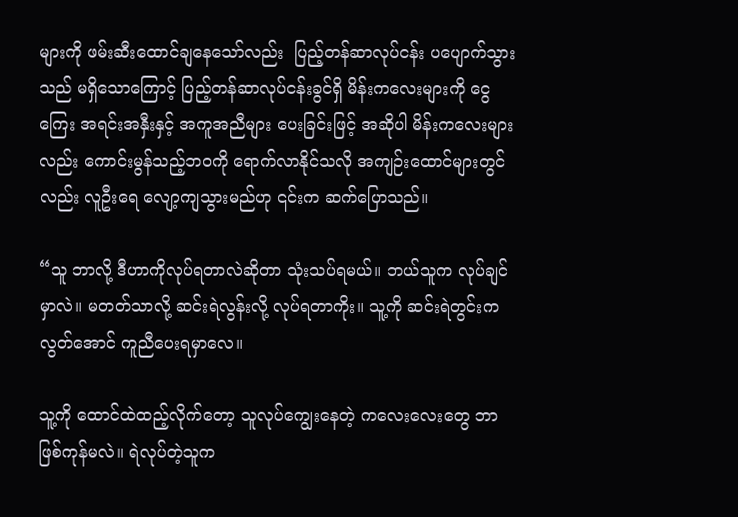များကို ဖမ်းဆီးထောင်ချနေသော်လည်း  ပြည့်တန်ဆာလုပ်ငန်း ပပျောက်သွားသည် မရှိသောကြောင့် ပြည့်တန်ဆာလုပ်ငန်းခွင်ရှိ မိန်းကလေးများကို ငွေကြေး အရင်းအနှီးနှင့် အကူအညီများ ပေးခြင်းဖြင့် အဆိုပါ မိန်းကလေးများလည်း ကောင်းမွန်သည့်ဘဝကို ရောက်လာနိုင်သလို အကျဉ်းထောင်များတွင်လည်း လူဦးရေ လျော့ကျသွားမည်ဟု ၎င်းက ဆက်ပြောသည်။

“သူ ဘာလို့ ဒီဟာကိုလုပ်ရတာလဲဆိုတာ သုံးသပ်ရမယ်။ ဘယ်သူက လုပ်ချင်မှာလဲ။ မတတ်သာလို့ ဆင်းရဲလွန်းလို့ လုပ်ရတာကိုး။ သူ့ကို ဆင်းရဲတွင်းကလွတ်အောင် ကူညီပေးရမှာလေ။

သူ့ကို ထောင်ထဲထည့်လိုက်တော့ သူလုပ်ကျွေးနေတဲ့ ကလေးလေးတွေ ဘာဖြစ်ကုန်မလဲ။ ရဲလုပ်တဲ့သူက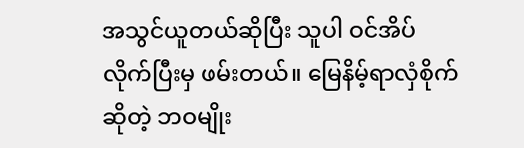အသွင်ယူတယ်ဆိုပြီး သူပါ ဝင်အိပ်လိုက်ပြီးမှ ဖမ်းတယ်။ မြေနိမ့်ရာလှံစိုက်ဆိုတဲ့ ဘဝမျိုး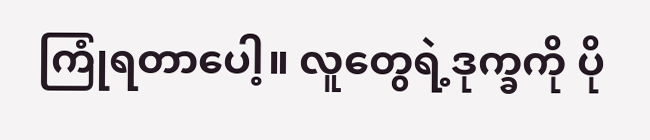ကြုံရတာပေါ့။ လူတွေရဲ့ဒုက္ခကို ပို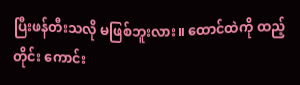ပြီးဖန်တီးသလို မဖြစ်ဘူးလား။ ထောင်ထဲကို ထည့်တိုင်း ကောင်း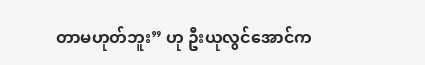တာမဟုတ်ဘူး” ဟု ဦးယုလွင်အောင်က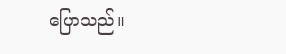ပြောသည်။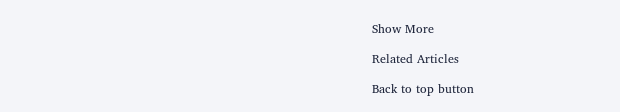Show More

Related Articles

Back to top button